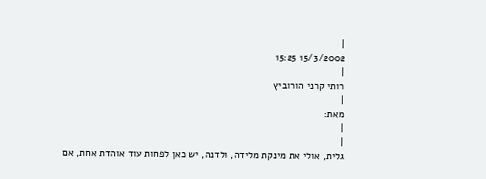|
15/3/2002 15:25
|
רותי קרני הורוביץ
|
מאת:
|
|
גלית, אולי את מינקת מלידה, ולדנה, יש כאן לפחות עוד אוהדת אחת, אם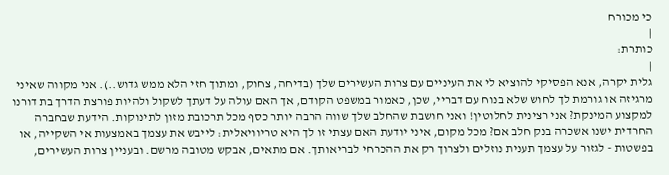כי מכורח
|
כותרת:
|
גלית יקרה, אנא הפסיקי להוציא לי את העיניים עם צרות העשירים שלך (בדיחה, צחוק, ומתוך חזי הלא ממש גדוש..). אני מקווה שאיני מרגיזה או גורמת לך לחוש שלא בנוח עם דבריי, שכן, כאמור במשפט הקודם, אך האם עולה על דעתך לשקול ולהיות פורצת הדרך בת דורנו למקצוע המינקת? אני רצינית לחלוטין! ואני חושבת שהחלב שלך שווה הרבה יותר כסף מכל תרכובת מזון לתינוקות. הידעת שבחברה החרדית ישנו אשכרה בנק חלב אם? מכל מקום, איני יודעת האם עצתי זו לך היא טריוויאלית: לייבש את עצמך באמצעות אי השקייה, או בפשטות - לגזור על עצמך תענית נוזלים ולצרוך רק את ההכרחי לבריאותך. אם מתאים, אבקש מטובה מרשם. ובעניין צרות העשירים,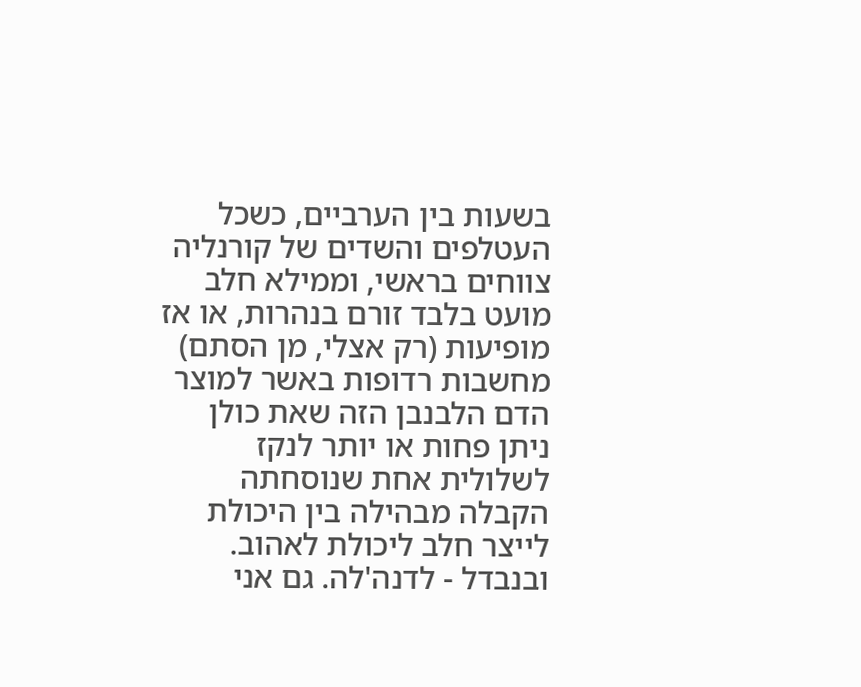בשעות בין הערביים, כשכל העטלפים והשדים של קורנליה צווחים בראשי, וממילא חלב מועט בלבד זורם בנהרות, או אז מופיעות (רק אצלי, מן הסתם) מחשבות רדופות באשר למוצר הדם הלבנבן הזה שאת כולן ניתן פחות או יותר לנקז לשלולית אחת שנוסחתה הקבלה מבהילה בין היכולת לייצר חלב ליכולת לאהוב. ובנבדל - לדנה'לה. גם אני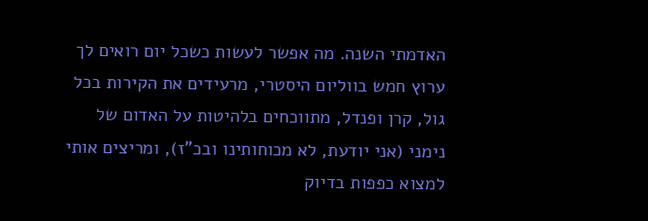האדמתי השנה. מה אפשר לעשות כשכל יום רואים לך ערוץ חמש בווליום היסטרי, מרעידים את הקירות בכל גול, קרן ופנדל, מתווכחים בלהיטות על האדום של נימני (אני יודעת, לא מכוחותינו ובכ"ז), ומריצים אותי למצוא כפפות בדיוק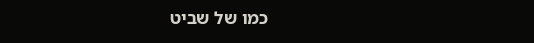כמו של שביט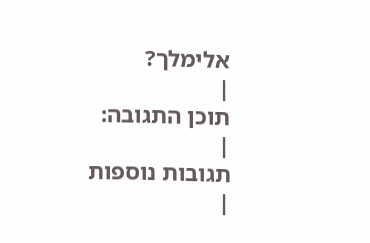אלימלך?
|
תוכן התגובה:
|
תגובות נוספות
|